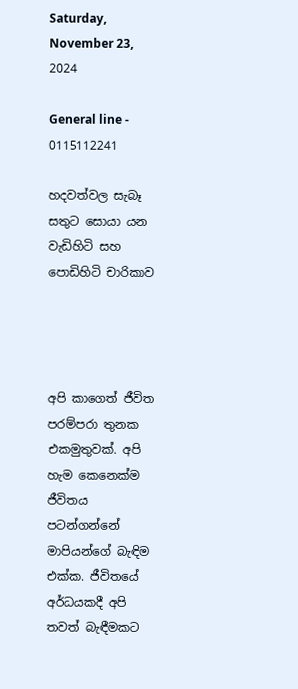Saturday, November 23, 2024

General line - 0115112241

හදවත්වල සැබෑ සතුට සොයා යන  වැඩිහිටි සහ පොඩිහිටි චාරිකාව




අපි කාගෙත් ජීවිත පරම්පරා තුනක එකමුතුවක්. අපි හැම කෙනෙක්ම ජීවිතය පටන්ගන්නේ මාපියන්ගේ බැඳිම එක්ක. ජීවිතයේ අර්ධයකදී අපි තවත් බැඳීමකට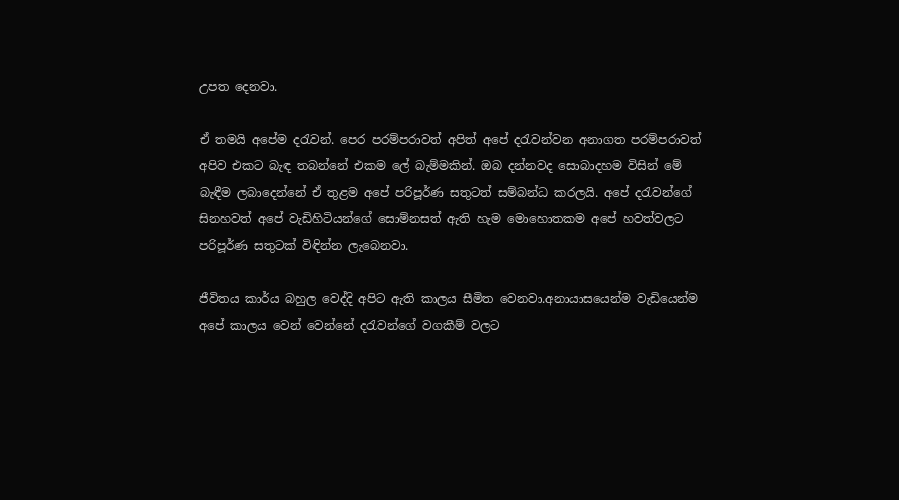උපත දෙනවා.

ඒ තමයි අපේම දරැවන්. පෙර පරම්පරාවත් අපිත් අපේ දරැවන්වන අනාගත පරම්පරාවත්  අපිව එකට බැඳ තබන්නේ එකම ලේ බැම්මකින්. ඔබ දන්නවද සොබාදහම විසින් මේ බැඳීම ලබාදෙන්නේ ඒ තුළම අපේ පරිපූර්ණ සතුටත් සම්බන්ධ කරලයි. අපේ දරැවන්ගේ සිනහවත් අපේ වැඩිහිටියන්ගේ සොම්නසත් ඇති හැම මොහොතකම අපේ හවත්වලට පරිපූර්ණ සතුටක් විඳින්න ලැබෙනවා.

ජීවිතය කාර්ය බහුල වෙද්දි අපිට ඇති කාලය සීමිත වෙනවා.අනායාසයෙන්ම වැඩියෙන්ම අපේ කාලය වෙන් වෙන්නේ දරැවන්ගේ වගකීම් වලට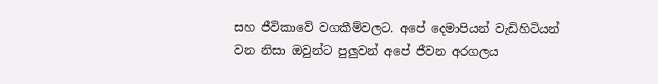සහ ජීවිකාවේ වගකීම්වලට. අපේ දෙමාපියන් වැඩිහිටියන් වන නිසා ඔවුන්ට පුලුවන් අපේ ජීවන අරගලය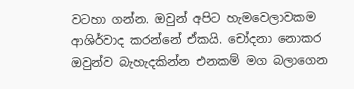වටහා ගන්න. ඔවුන් අපිට හැමවෙලාවකම ආශිර්වාද කරන්නේ ඒකයි. චෝදනා නොකර ඔවුන්ව බැහැදකින්න එනකම් මග බලාගෙන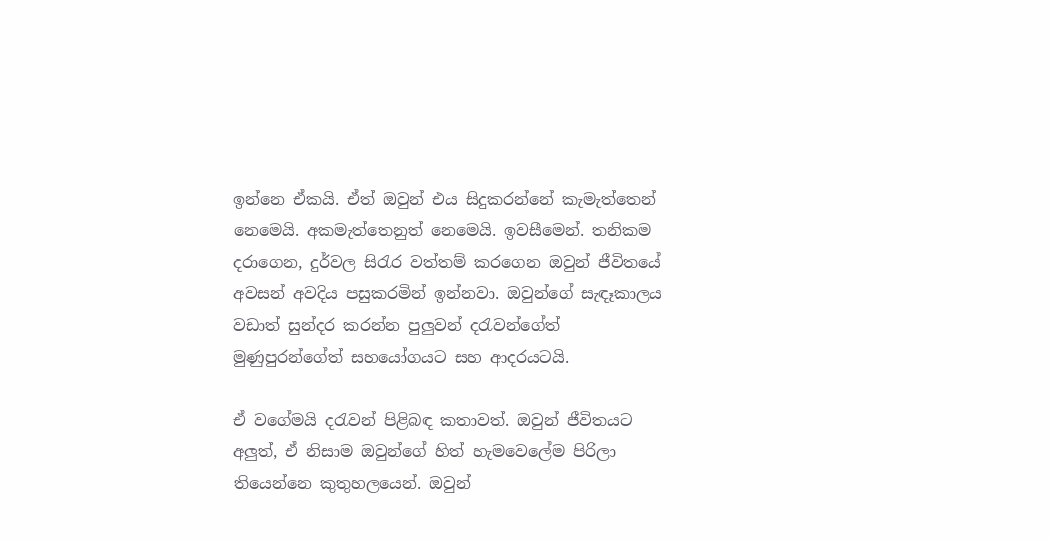ඉන්නෙ ඒකයි. ඒත් ඔවුන් එය සිදුකරන්නේ කැමැත්තෙන් නෙමෙයි. අකමැත්තෙනුත් නෙමෙයි. ඉවසීමෙන්. තනිකම දරාගෙන, දුර්වල සිරැර වත්තම් කරගෙන ඔවුන් ජීවිතයේ අවසන් අවදිය පසුකරමින් ඉන්නවා. ඔවුන්ගේ සැඳෑකාලය වඩාත් සුන්දර කරන්න පුලුවන් දරැවන්ගේත් මුණුපුරන්ගේත් සහයෝගයට සහ ආදරයටයි.

ඒ වගේමයි දරැවන් පිළිබඳ කතාවත්. ඔවුන් ජීවිතයට අලුත්, ඒ නිසාම ඔවුන්ගේ හිත් හැමවෙලේම පිරිලා තියෙන්නෙ කුතුහලයෙන්. ඔවුන්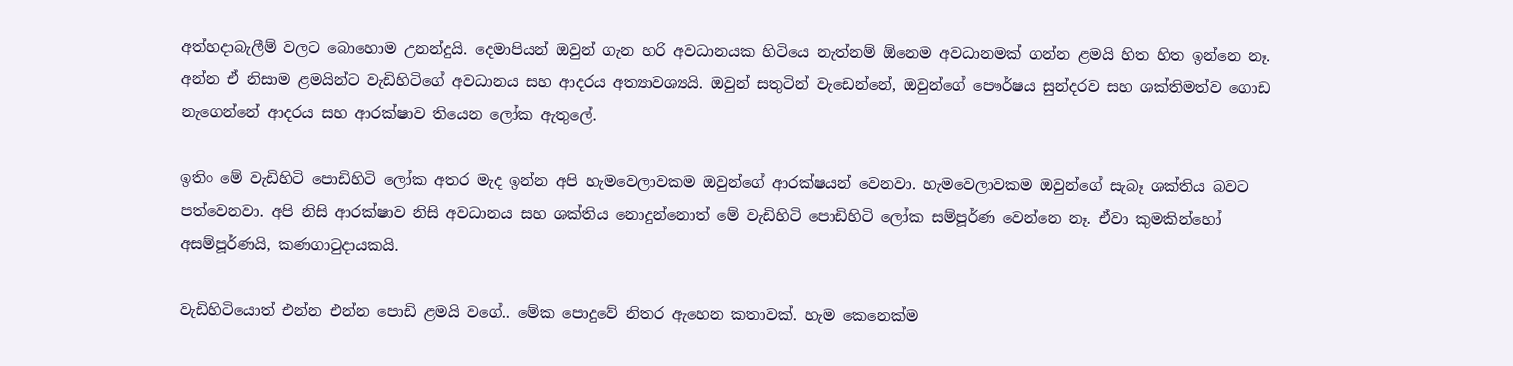අත්හදාබැලීම් වලට බොහොම උනන්දුයි. දෙමාපියන් ඔවුන් ගැන හරි අවධානයක හිටියෙ නැත්නම් ඕනෙම අවධානමක් ගන්න ළමයි හිත හිත ඉන්නෙ නෑ. අන්න ඒ නිසාම ළමයින්ට වැඩිහිටිගේ අවධානය සහ ආදරය අත්‍යාවශ්‍යයි. ඔවුන් සතුටින් වැඩෙන්නේ, ඔවුන්ගේ පෞර්ෂය සුන්දරව සහ ශක්තිමත්ව ගොඩ නැගෙන්නේ ආදරය සහ ආරක්ෂාව තියෙන ලෝක ඇතුලේ.

ඉතිං මේ වැඩිහිටි පොඩිහිටි ලෝක අතර මැද ඉන්න අපි හැමවෙලාවකම ඔවුන්ගේ ආරක්ෂයන් වෙනවා. හැමවෙලාවකම ඔවුන්ගේ සැබෑ ශක්තිය බවට පත්වෙනවා. අපි නිසි ආරක්ෂාව නිසි අවධානය සහ ශක්තිය නොදුන්නොත් මේ වැඩිහිටි පොඩිහිටි ලෝක සම්පූර්ණ වෙන්නෙ නෑ. ඒවා කුමකින්හෝ අසම්පූර්ණයි, කණගාටුදායකයි.

වැඩිහිටියොත් එන්න එන්න පොඩි ළමයි වගේ.. මේක පොදුවේ නිතර ඇහෙන කතාවක්. හැම කෙනෙක්ම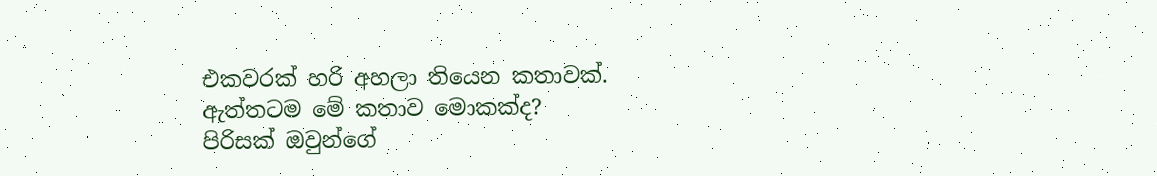එකවරක් හරි අහලා තියෙන කතාවක්. ඇත්තටම මේ කතාව මොකක්ද?
පිරිසක් ඔවුන්ගේ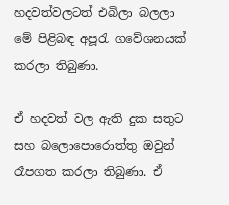හදවත්වලටත් එබිලා බලලා මේ පිළිබඳ අපූරැ ගවේශනයක් කරලා තිබුණා.

ඒ හදවත් වල ඇති දුක සතුට සහ බලොපොරොත්තු ඔවුන් රෑපගත කරලා තිබුණා. ඒ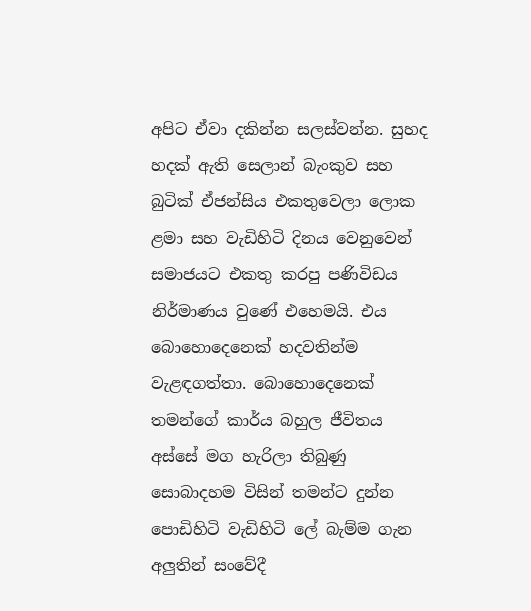අපිට ඒවා දකින්න සලස්වන්න. සුහද හදක් ඇති සෙලාන් බැංකුව සහ බුටික් ඒජන්සිය එකතුවෙලා ලොක ළමා සහ වැඩිහිටි දිනය වෙනුවෙන් සමාජයට එකතු කරපු පණිවිඩය නිර්මාණය වුණේ එහෙමයි. එය බොහොදෙනෙක් හදවතින්ම වැළඳගත්තා. බොහොදෙනෙක් තමන්ගේ කාර්ය බහුල ජීවිතය අස්සේ මග හැරිලා තිබුණු සොබාදහම විසින් තමන්ට දුන්න පොඩිහිටි වැඩිහිටි ලේ බැම්ම ගැන අලුතින් සංවේදී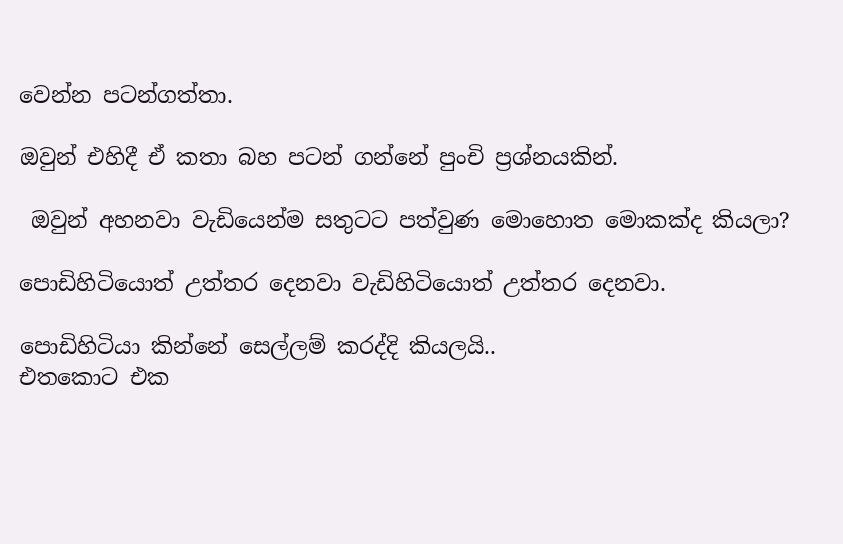වෙන්න පටන්ගත්තා.

ඔවුන් එහිදී ඒ කතා බහ පටන් ගන්නේ පුංචි ප්‍රශ්නයකින්.

 ඔවුන් අහනවා වැඩියෙන්ම සතුටට පත්වුණ මොහොත මොකක්ද කියලා?

පොඩිහිටියොත් උත්තර දෙනවා වැඩිහිටියොත් උත්තර දෙනවා.

පොඩිහිටියා කින්නේ සෙල්ලම් කරද්දි කියලයි..
එතකොට එක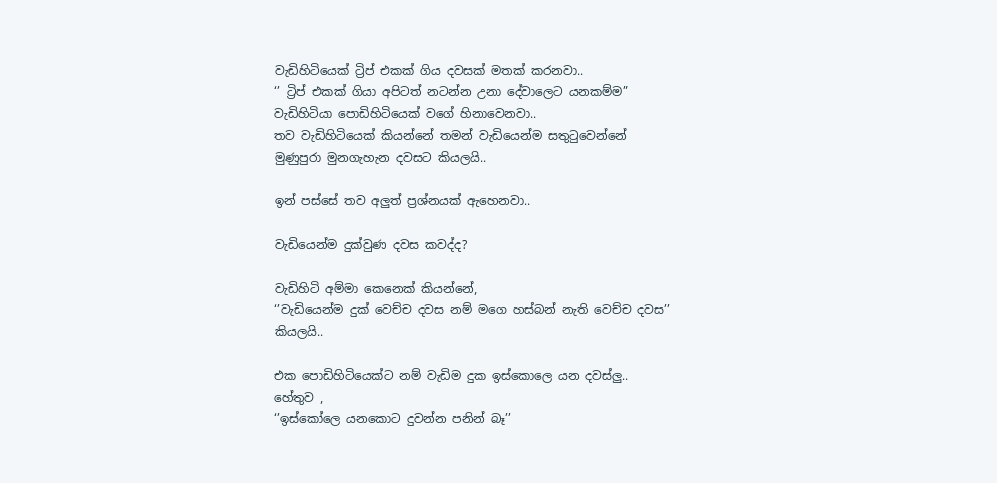වැඩිහිටියෙක් ට්‍රිප් එකක් ගිය දවසක් මතක් කරනවා..
‘’ ට්‍රිප් එකක් ගියා අපිටත් නටන්න උනා දේවාලෙට යනකම්ම”
වැඩිහිටියා පොඩිහිටියෙක් වගේ හිනාවෙනවා..
තව වැඩිහිටියෙක් කියන්නේ තමන් වැඩියෙන්ම සතුටුවෙන්නේ මුණුපුරා මුනගැහැන දවසට කියලයි..

ඉන් පස්සේ තව අලුත් ප්‍රශ්නයක් ඇහෙනවා..

වැඩියෙන්ම දුක්වුණ දවස කවද්ද?

වැඩිහිටි අම්මා කෙනෙක් කියන්නේ,
‘’වැඩියෙන්ම දුක් වෙච්ච දවස නම් මගෙ හස්බන් නැති වෙච්ච දවස’’ කියලයි..

එක පොඩිහිටියෙක්ට නම් වැඩිම දුක ඉස්කොලෙ යන දවස්ලු..
හේතුව ,
‘’ඉස්කෝලෙ යනකොට දුවන්න පනින් බෑ’’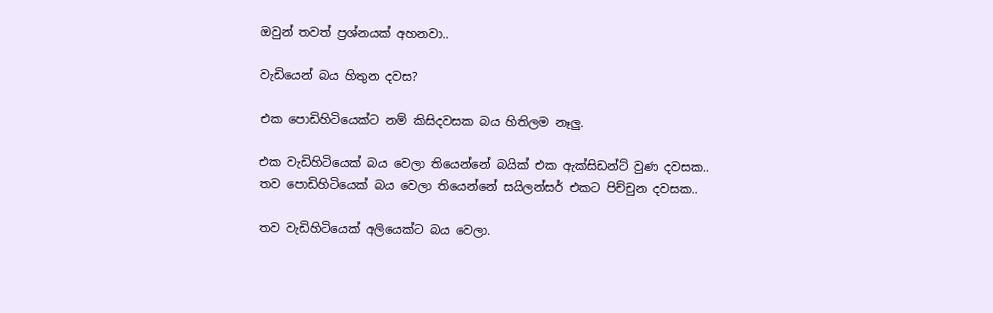ඔවුන් තවත් ප්‍රශ්නයක් අහනවා..

වැඩියෙන් බය හිතුන දවස?

එක පොඩිහිටියෙක්ට නම් කිසිදවසක බය හිතිලම නෑලු.

එක වැඩිහිටියෙක් බය වෙලා තියෙන්නේ බයික් එක ඇක්සිඩන්ට් වුණ දවසක..
තව පොඩිහිටියෙක් බය වෙලා තියෙන්නේ සයිලන්සර් එකට පිච්චුන දවසක..

තව වැඩිහිටියෙක් අලියෙක්ට බය වෙලා.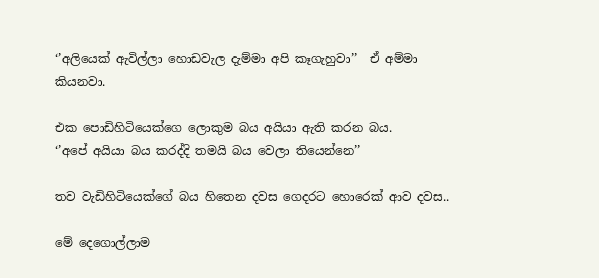‘’අලියෙක් ඇවිල්ලා හොඩවැල දැම්මා අපි කෑගැහුවා’’  ඒ අම්මා කියනවා.

එක පොඩිහිටියෙක්ගෙ ලොකුම බය අයියා ඇති කරන බය.
‘’අපේ අයියා බය කරද්දි තමයි බය වෙලා තියෙන්නෙ’’

තව වැඩිහිටියෙක්ගේ බය හිතෙන දවස ගෙදරට හොරෙක් ආව දවස..

මේ දෙගොල්ලාම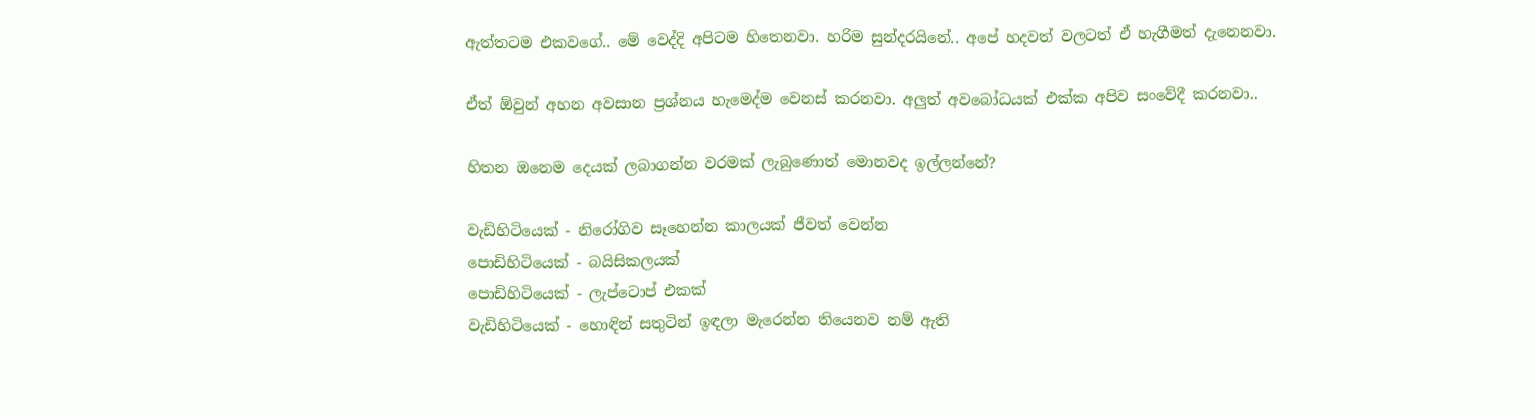ඇත්තටම එකවගේ.. මේ වෙද්දි අපිටම හිතෙනවා. හරිම සුන්දරයිනේ.. අපේ හදවත් වලටත් ඒ හැගීමත් දැනෙනවා.

ඒත් ඕවුන් අහන අවසාන ප්‍රශ්නය හැමෙද්ම වෙනස් කරනවා. අලුත් අවබෝධයක් එක්ක අපිව සංවේදී කරනවා..

හිතන ඔනෙම දෙයක් ලබාගන්න වරමක් ලැබුණොත් මොනවද ඉල්ලන්නේ?

වැඩිහිටියෙක් - නිරෝගිව සෑහෙන්න කාලයක් ජීවත් වෙන්න
පොඩිහිටියෙක් - බයිසිකලයක්
පොඩිහිටියෙක් - ලැප්ටොප් එකක්
වැඩිහිටියෙක් - හොඳින් සතුටින් ඉඳලා මැරෙන්න තියෙනව නම් ඇති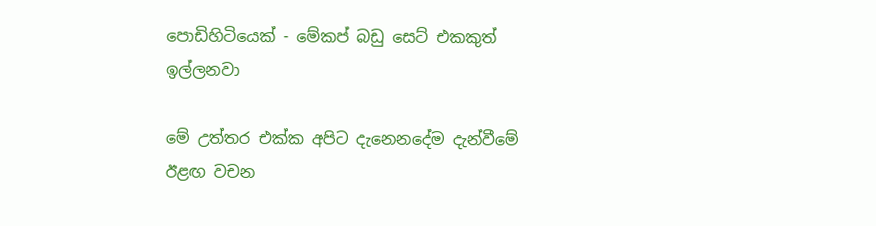පොඩිහිටියෙක් - මේකප් බඩු සෙට් එකකුත් ඉල්ලනවා

මේ උත්තර එක්ක අපිට දැනෙනදේම දැන්වීමේ ඊළඟ වචන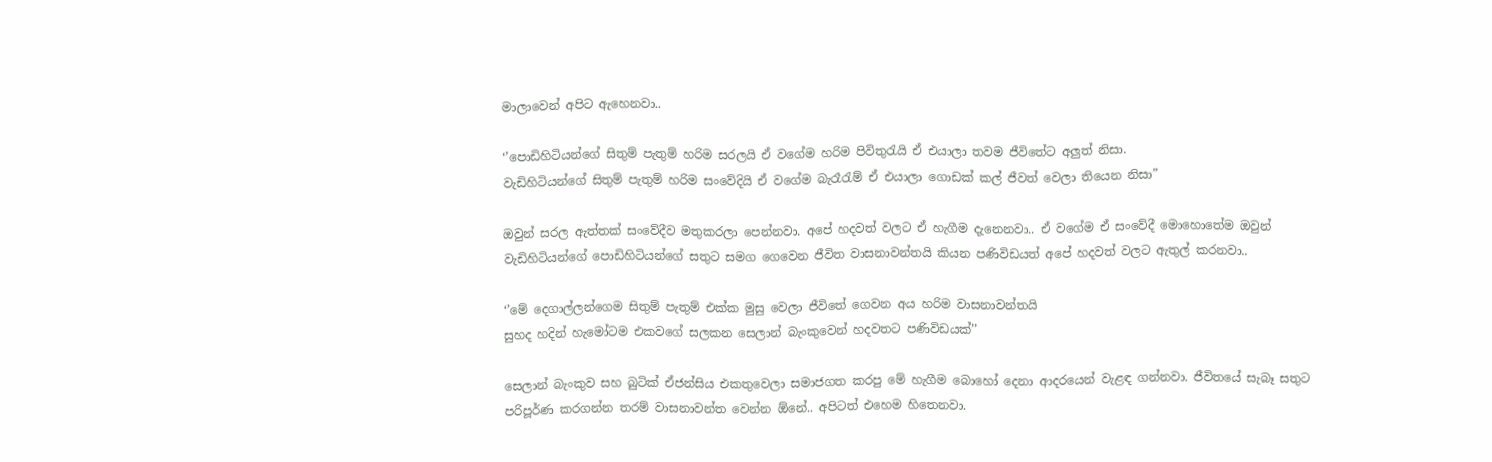මාලාවෙන් අපිට ඇහෙනවා..

‘’පොඩිහිටියන්ගේ සිතුම් පැතුම් හරිම සරලයි ඒ වගේම හරිම පිවිතුරැයි ඒ එයාලා තවම ජීවිතේට අලුත් නිසා.
වැඩිහිටියන්ගේ සිතුම් පැතුම් හරිම සංවේදියි ඒ වගේම බැරෑරැම් ඒ එයාලා ගොඩක් කල් ජීවත් වෙලා තියෙන නිසා”

ඔවුන් සරල ඇත්තක් සංවේදීව මතුකරලා පෙන්නවා. අපේ හදවත් වලට ඒ හැගීම දැනෙනවා.. ඒ වගේම ඒ සංවේදී මොහොතේම ඔවුන් වැඩිහිටියන්ගේ පොඩිහිටියන්ගේ සතුට සමග ගෙවෙන ජීවිත වාසනාවන්තයි කියන පණිවිඩයත් අපේ හදවත් වලට ඇතුල් කරනවා..

‘’මේ දෙගාල්ලන්ගෙම සිතුම් පැතුම් එක්ක මුසු වෙලා ජීවිතේ ගෙවන අය හරිම වාසනාවන්තයි
සුහද හදින් හැමෝටම එකවගේ සලකන සෙලාන් බැංකුවෙන් හදවතට පණිවිඩයක්’’

සෙලාන් බැංකුව සහ බුටික් ඒජන්සිය එකතුවෙලා සමාජගත කරපු මේ හැගීම බොහෝ දෙනා ආදරයෙන් වැළඳ ගන්නවා. ජීවිතයේ සැබෑ සතුට පරිපූර්ණ කරගන්න තරම් වාසනාවන්ත වෙන්න ඕනේ.. අපිටත් එහෙම හිතෙනවා.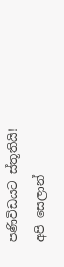පණිවිඩයට ස්තූතියි!
අපි සෙලාන්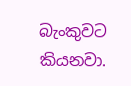බැංකුවට කියනවා.